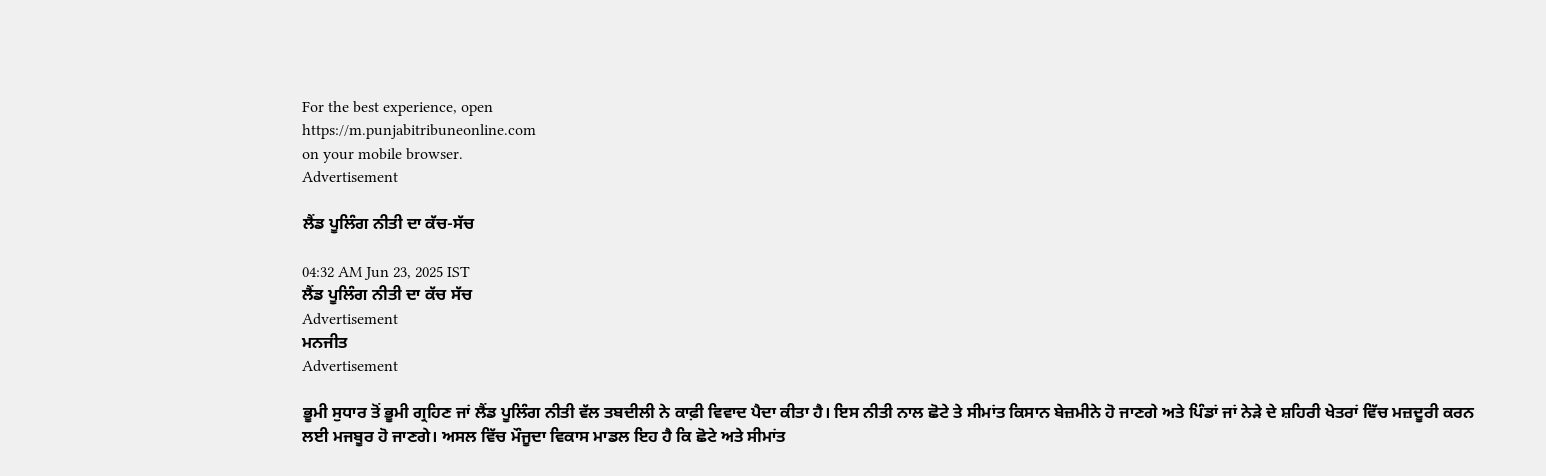For the best experience, open
https://m.punjabitribuneonline.com
on your mobile browser.
Advertisement

ਲੈਂਡ ਪੂਲਿੰਗ ਨੀਤੀ ਦਾ ਕੱਚ-ਸੱਚ

04:32 AM Jun 23, 2025 IST
ਲੈਂਡ ਪੂਲਿੰਗ ਨੀਤੀ ਦਾ ਕੱਚ ਸੱਚ
Advertisement
ਮਨਜੀਤ
Advertisement

ਭੂਮੀ ਸੁਧਾਰ ਤੋਂ ਭੂਮੀ ਗ੍ਰਹਿਣ ਜਾਂ ਲੈਂਡ ਪੂਲਿੰਗ ਨੀਤੀ ਵੱਲ ਤਬਦੀਲੀ ਨੇ ਕਾਫ਼ੀ ਵਿਵਾਦ ਪੈਦਾ ਕੀਤਾ ਹੈ। ਇਸ ਨੀਤੀ ਨਾਲ ਛੋਟੇ ਤੇ ਸੀਮਾਂਤ ਕਿਸਾਨ ਬੇਜ਼ਮੀਨੇ ਹੋ ਜਾਣਗੇ ਅਤੇ ਪਿੰਡਾਂ ਜਾਂ ਨੇੜੇ ਦੇ ਸ਼ਹਿਰੀ ਖੇਤਰਾਂ ਵਿੱਚ ਮਜ਼ਦੂਰੀ ਕਰਨ ਲਈ ਮਜਬੂਰ ਹੋ ਜਾਣਗੇ। ਅਸਲ ਵਿੱਚ ਮੌਜੂਦਾ ਵਿਕਾਸ ਮਾਡਲ ਇਹ ਹੈ ਕਿ ਛੋਟੇ ਅਤੇ ਸੀਮਾਂਤ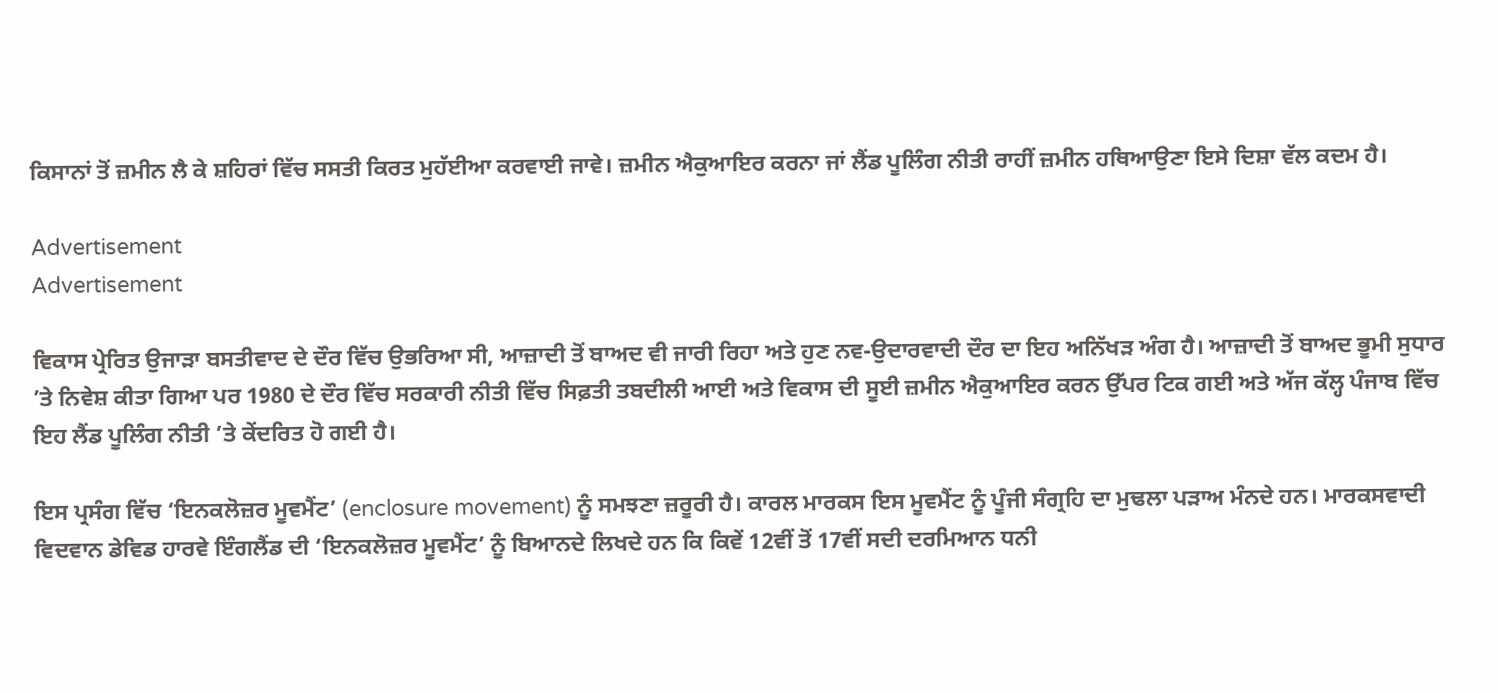ਕਿਸਾਨਾਂ ਤੋਂ ਜ਼ਮੀਨ ਲੈ ਕੇ ਸ਼ਹਿਰਾਂ ਵਿੱਚ ਸਸਤੀ ਕਿਰਤ ਮੁਹੱਈਆ ਕਰਵਾਈ ਜਾਵੇ। ਜ਼ਮੀਨ ਐਕੁਆਇਰ ਕਰਨਾ ਜਾਂ ਲੈਂਡ ਪੂਲਿੰਗ ਨੀਤੀ ਰਾਹੀਂ ਜ਼ਮੀਨ ਹਥਿਆਉਣਾ ਇਸੇ ਦਿਸ਼ਾ ਵੱਲ ਕਦਮ ਹੈ।

Advertisement
Advertisement

ਵਿਕਾਸ ਪ੍ਰੇਰਿਤ ਉਜਾੜਾ ਬਸਤੀਵਾਦ ਦੇ ਦੌਰ ਵਿੱਚ ਉਭਰਿਆ ਸੀ, ਆਜ਼ਾਦੀ ਤੋਂ ਬਾਅਦ ਵੀ ਜਾਰੀ ਰਿਹਾ ਅਤੇ ਹੁਣ ਨਵ-ਉਦਾਰਵਾਦੀ ਦੌਰ ਦਾ ਇਹ ਅਨਿੱਖੜ ਅੰਗ ਹੈ। ਆਜ਼ਾਦੀ ਤੋਂ ਬਾਅਦ ਭੂਮੀ ਸੁਧਾਰ ’ਤੇ ਨਿਵੇਸ਼ ਕੀਤਾ ਗਿਆ ਪਰ 1980 ਦੇ ਦੌਰ ਵਿੱਚ ਸਰਕਾਰੀ ਨੀਤੀ ਵਿੱਚ ਸਿਫ਼ਤੀ ਤਬਦੀਲੀ ਆਈ ਅਤੇ ਵਿਕਾਸ ਦੀ ਸੂਈ ਜ਼ਮੀਨ ਐਕੁਆਇਰ ਕਰਨ ਉੱਪਰ ਟਿਕ ਗਈ ਅਤੇ ਅੱਜ ਕੱਲ੍ਹ ਪੰਜਾਬ ਵਿੱਚ ਇਹ ਲੈਂਡ ਪੂਲਿੰਗ ਨੀਤੀ ’ਤੇ ਕੇਂਦਰਿਤ ਹੋ ਗਈ ਹੈ।

ਇਸ ਪ੍ਰਸੰਗ ਵਿੱਚ ‘ਇਨਕਲੋਜ਼ਰ ਮੂਵਮੈਂਟ’ (enclosure movement) ਨੂੰ ਸਮਝਣਾ ਜ਼ਰੂਰੀ ਹੈ। ਕਾਰਲ ਮਾਰਕਸ ਇਸ ਮੂਵਮੈਂਟ ਨੂੰ ਪੂੰਜੀ ਸੰਗ੍ਰਹਿ ਦਾ ਮੁਢਲਾ ਪੜਾਅ ਮੰਨਦੇ ਹਨ। ਮਾਰਕਸਵਾਦੀ ਵਿਦਵਾਨ ਡੇਵਿਡ ਹਾਰਵੇ ਇੰਗਲੈਂਡ ਦੀ ‘ਇਨਕਲੋਜ਼ਰ ਮੂਵਮੈਂਟ’ ਨੂੰ ਬਿਆਨਦੇ ਲਿਖਦੇ ਹਨ ਕਿ ਕਿਵੇਂ 12ਵੀਂ ਤੋਂ 17ਵੀਂ ਸਦੀ ਦਰਮਿਆਨ ਧਨੀ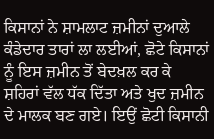ਕਿਸਾਨਾਂ ਨੇ ਸ਼ਾਮਲਾਟ ਜ਼ਮੀਨਾਂ ਦੁਆਲੇ ਕੰਡੇਦਾਰ ਤਾਰਾਂ ਲਾ ਲਈਆਂ, ਛੋਟੇ ਕਿਸਾਨਾਂ ਨੂੰ ਇਸ ਜ਼ਮੀਨ ਤੋਂ ਬੇਦਖ਼ਲ ਕਰ ਕੇ ਸ਼ਹਿਰਾਂ ਵੱਲ ਧੱਕ ਦਿੱਤਾ ਅਤੇ ਖੁਦ ਜ਼ਮੀਨ ਦੇ ਮਾਲਕ ਬਣ ਗਏ। ਇਉਂ ਛੋਟੀ ਕਿਸਾਨੀ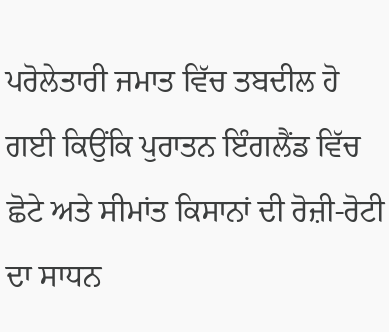ਪਰੋਲੇਤਾਰੀ ਜਮਾਤ ਵਿੱਚ ਤਬਦੀਲ ਹੋ ਗਈ ਕਿਉਂਕਿ ਪੁਰਾਤਨ ਇੰਗਲੈਂਡ ਵਿੱਚ ਛੋਟੇ ਅਤੇ ਸੀਮਾਂਤ ਕਿਸਾਨਾਂ ਦੀ ਰੋਜ਼ੀ-ਰੋਟੀ ਦਾ ਸਾਧਨ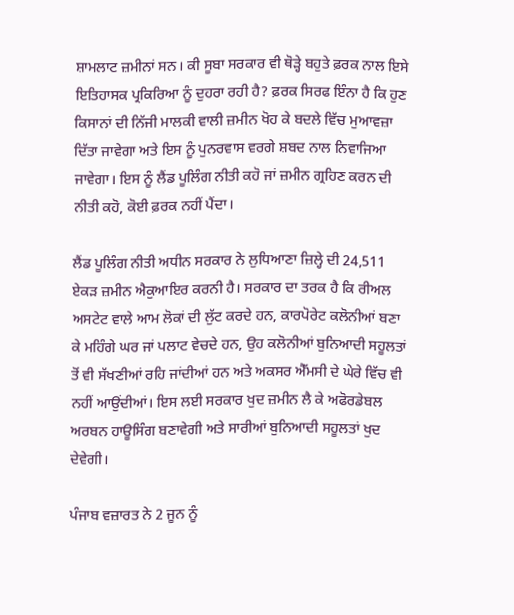ਸ਼ਾਮਲਾਟ ਜ਼ਮੀਨਾਂ ਸਨ। ਕੀ ਸੂਬਾ ਸਰਕਾਰ ਵੀ ਥੋੜ੍ਹੇ ਬਹੁਤੇ ਫ਼ਰਕ ਨਾਲ ਇਸੇ ਇਤਿਹਾਸਕ ਪ੍ਰਕਿਰਿਆ ਨੂੰ ਦੁਹਰਾ ਰਹੀ ਹੈ? ਫ਼ਰਕ ਸਿਰਫ ਇੰਨਾ ਹੈ ਕਿ ਹੁਣ ਕਿਸਾਨਾਂ ਦੀ ਨਿੱਜੀ ਮਾਲਕੀ ਵਾਲੀ ਜ਼ਮੀਨ ਖੋਹ ਕੇ ਬਦਲੇ ਵਿੱਚ ਮੁਆਵਜ਼ਾ ਦਿੱਤਾ ਜਾਵੇਗਾ ਅਤੇ ਇਸ ਨੂੰ ਪੁਨਰਵਾਸ ਵਰਗੇ ਸ਼ਬਦ ਨਾਲ ਨਿਵਾਜਿਆ ਜਾਵੇਗਾ। ਇਸ ਨੂੰ ਲੈਂਡ ਪੂਲਿੰਗ ਨੀਤੀ ਕਹੋ ਜਾਂ ਜ਼ਮੀਨ ਗ੍ਰਹਿਣ ਕਰਨ ਦੀ ਨੀਤੀ ਕਹੋ, ਕੋਈ ਫ਼ਰਕ ਨਹੀਂ ਪੈਂਦਾ।

ਲੈਂਡ ਪੂਲਿੰਗ ਨੀਤੀ ਅਧੀਨ ਸਰਕਾਰ ਨੇ ਲੁਧਿਆਣਾ ਜ਼ਿਲ੍ਹੇ ਦੀ 24,511 ਏਕੜ ਜ਼ਮੀਨ ਐਕੁਆਇਰ ਕਰਨੀ ਹੈ। ਸਰਕਾਰ ਦਾ ਤਰਕ ਹੈ ਕਿ ਰੀਅਲ ਅਸਟੇਟ ਵਾਲੇ ਆਮ ਲੋਕਾਂ ਦੀ ਲੁੱਟ ਕਰਦੇ ਹਨ, ਕਾਰਪੋਰੇਟ ਕਲੋਨੀਆਂ ਬਣਾ ਕੇ ਮਹਿੰਗੇ ਘਰ ਜਾਂ ਪਲਾਟ ਵੇਚਦੇ ਹਨ, ਉਹ ਕਲੋਨੀਆਂ ਬੁਨਿਆਦੀ ਸਹੂਲਤਾਂ ਤੋਂ ਵੀ ਸੱਖਣੀਆਂ ਰਹਿ ਜਾਂਦੀਆਂ ਹਨ ਅਤੇ ਅਕਸਰ ਐੱਮਸੀ ਦੇ ਘੇਰੇ ਵਿੱਚ ਵੀ ਨਹੀਂ ਆਉਂਦੀਆਂ। ਇਸ ਲਈ ਸਰਕਾਰ ਖੁਦ ਜ਼ਮੀਨ ਲੈ ਕੇ ਅਫੋਰਡੇਬਲ ਅਰਬਨ ਹਾਊਸਿੰਗ ਬਣਾਵੇਗੀ ਅਤੇ ਸਾਰੀਆਂ ਬੁਨਿਆਦੀ ਸਹੂਲਤਾਂ ਖੁਦ ਦੇਵੇਗੀ।

ਪੰਜਾਬ ਵਜ਼ਾਰਤ ਨੇ 2 ਜੂਨ ਨੂੰ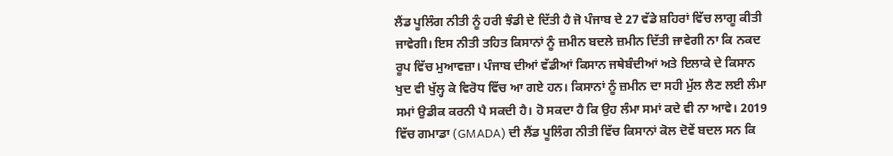ਲੈਂਡ ਪੂਲਿੰਗ ਨੀਤੀ ਨੂੰ ਹਰੀ ਝੰਡੀ ਦੇ ਦਿੱਤੀ ਹੈ ਜੋ ਪੰਜਾਬ ਦੇ 27 ਵੱਡੇ ਸ਼ਹਿਰਾਂ ਵਿੱਚ ਲਾਗੂ ਕੀਤੀ ਜਾਵੇਗੀ। ਇਸ ਨੀਤੀ ਤਹਿਤ ਕਿਸਾਨਾਂ ਨੂੰ ਜ਼ਮੀਨ ਬਦਲੇ ਜ਼ਮੀਨ ਦਿੱਤੀ ਜਾਵੇਗੀ ਨਾ ਕਿ ਨਕਦ ਰੂਪ ਵਿੱਚ ਮੁਆਵਜ਼ਾ। ਪੰਜਾਬ ਦੀਆਂ ਵੱਡੀਆਂ ਕਿਸਾਨ ਜਥੇਬੰਦੀਆਂ ਅਤੇ ਇਲਾਕੇ ਦੇ ਕਿਸਾਨ ਖੁਦ ਵੀ ਖੁੱਲ੍ਹ ਕੇ ਵਿਰੋਧ ਵਿੱਚ ਆ ਗਏ ਹਨ। ਕਿਸਾਨਾਂ ਨੂੰ ਜ਼ਮੀਨ ਦਾ ਸਹੀ ਮੁੱਲ ਲੈਣ ਲਈ ਲੰਮਾ ਸਮਾਂ ਉਡੀਕ ਕਰਨੀ ਪੈ ਸਕਦੀ ਹੈ। ਹੋ ਸਕਦਾ ਹੈ ਕਿ ਉਹ ਲੰਮਾ ਸਮਾਂ ਕਦੇ ਵੀ ਨਾ ਆਵੇ। 2019 ਵਿੱਚ ਗਮਾਡਾ (GMADA) ਦੀ ਲੈਂਡ ਪੂਲਿੰਗ ਨੀਤੀ ਵਿੱਚ ਕਿਸਾਨਾਂ ਕੋਲ ਦੋਵੇਂ ਬਦਲ ਸਨ ਕਿ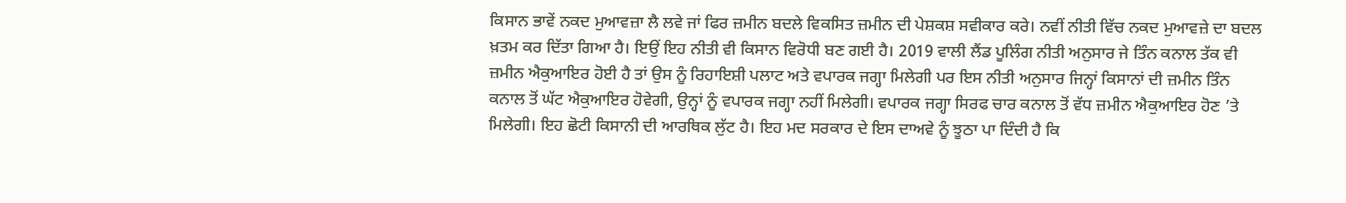ਕਿਸਾਨ ਭਾਵੇਂ ਨਕਦ ਮੁਆਵਜ਼ਾ ਲੈ ਲਵੇ ਜਾਂ ਫਿਰ ਜ਼ਮੀਨ ਬਦਲੇ ਵਿਕਸਿਤ ਜ਼ਮੀਨ ਦੀ ਪੇਸ਼ਕਸ਼ ਸਵੀਕਾਰ ਕਰੇ। ਨਵੀਂ ਨੀਤੀ ਵਿੱਚ ਨਕਦ ਮੁਆਵਜ਼ੇ ਦਾ ਬਦਲ ਖ਼ਤਮ ਕਰ ਦਿੱਤਾ ਗਿਆ ਹੈ। ਇਉਂ ਇਹ ਨੀਤੀ ਵੀ ਕਿਸਾਨ ਵਿਰੋਧੀ ਬਣ ਗਈ ਹੈ। 2019 ਵਾਲੀ ਲੈਂਡ ਪੂਲਿੰਗ ਨੀਤੀ ਅਨੁਸਾਰ ਜੇ ਤਿੰਨ ਕਨਾਲ ਤੱਕ ਵੀ ਜ਼ਮੀਨ ਐਕੁਆਇਰ ਹੋਈ ਹੈ ਤਾਂ ਉਸ ਨੂੰ ਰਿਹਾਇਸ਼ੀ ਪਲਾਟ ਅਤੇ ਵਪਾਰਕ ਜਗ੍ਹਾ ਮਿਲੇਗੀ ਪਰ ਇਸ ਨੀਤੀ ਅਨੁਸਾਰ ਜਿਨ੍ਹਾਂ ਕਿਸਾਨਾਂ ਦੀ ਜ਼ਮੀਨ ਤਿੰਨ ਕਨਾਲ ਤੋਂ ਘੱਟ ਐਕੁਆਇਰ ਹੋਵੇਗੀ, ਉਨ੍ਹਾਂ ਨੂੰ ਵਪਾਰਕ ਜਗ੍ਹਾ ਨਹੀਂ ਮਿਲੇਗੀ। ਵਪਾਰਕ ਜਗ੍ਹਾ ਸਿਰਫ ਚਾਰ ਕਨਾਲ ਤੋਂ ਵੱਧ ਜ਼ਮੀਨ ਐਕੁਆਇਰ ਹੋਣ ’ਤੇ ਮਿਲੇਗੀ। ਇਹ ਛੋਟੀ ਕਿਸਾਨੀ ਦੀ ਆਰਥਿਕ ਲੁੱਟ ਹੈ। ਇਹ ਮਦ ਸਰਕਾਰ ਦੇ ਇਸ ਦਾਅਵੇ ਨੂੰ ਝੂਠਾ ਪਾ ਦਿੰਦੀ ਹੈ ਕਿ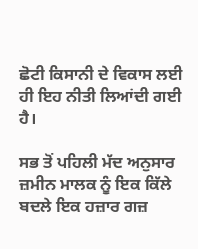ਛੋਟੀ ਕਿਸਾਨੀ ਦੇ ਵਿਕਾਸ ਲਈ ਹੀ ਇਹ ਨੀਤੀ ਲਿਆਂਦੀ ਗਈ ਹੈ।

ਸਭ ਤੋਂ ਪਹਿਲੀ ਮੱਦ ਅਨੁਸਾਰ ਜ਼ਮੀਨ ਮਾਲਕ ਨੂੰ ਇਕ ਕਿੱਲੇ ਬਦਲੇ ਇਕ ਹਜ਼ਾਰ ਗਜ਼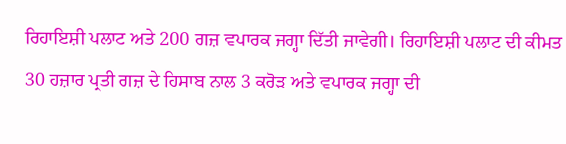ਰਿਹਾਇਸ਼ੀ ਪਲਾਟ ਅਤੇ 200 ਗਜ਼ ਵਪਾਰਕ ਜਗ੍ਹਾ ਦਿੱਤੀ ਜਾਵੇਗੀ। ਰਿਹਾਇਸ਼ੀ ਪਲਾਟ ਦੀ ਕੀਮਤ 30 ਹਜ਼ਾਰ ਪ੍ਰਤੀ ਗਜ਼ ਦੇ ਹਿਸਾਬ ਨਾਲ 3 ਕਰੋੜ ਅਤੇ ਵਪਾਰਕ ਜਗ੍ਹਾ ਦੀ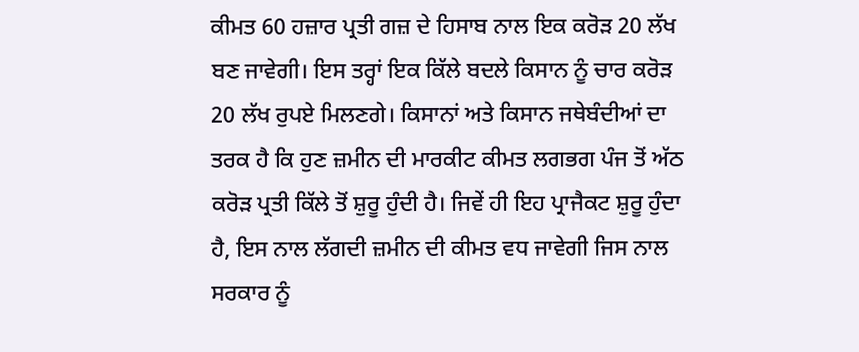ਕੀਮਤ 60 ਹਜ਼ਾਰ ਪ੍ਰਤੀ ਗਜ਼ ਦੇ ਹਿਸਾਬ ਨਾਲ ਇਕ ਕਰੋੜ 20 ਲੱਖ ਬਣ ਜਾਵੇਗੀ। ਇਸ ਤਰ੍ਹਾਂ ਇਕ ਕਿੱਲੇ ਬਦਲੇ ਕਿਸਾਨ ਨੂੰ ਚਾਰ ਕਰੋੜ 20 ਲੱਖ ਰੁਪਏ ਮਿਲਣਗੇ। ਕਿਸਾਨਾਂ ਅਤੇ ਕਿਸਾਨ ਜਥੇਬੰਦੀਆਂ ਦਾ ਤਰਕ ਹੈ ਕਿ ਹੁਣ ਜ਼ਮੀਨ ਦੀ ਮਾਰਕੀਟ ਕੀਮਤ ਲਗਭਗ ਪੰਜ ਤੋਂ ਅੱਠ ਕਰੋੜ ਪ੍ਰਤੀ ਕਿੱਲੇ ਤੋਂ ਸ਼ੁਰੂ ਹੁੰਦੀ ਹੈ। ਜਿਵੇਂ ਹੀ ਇਹ ਪ੍ਰਾਜੈਕਟ ਸ਼ੁਰੂ ਹੁੰਦਾ ਹੈ, ਇਸ ਨਾਲ ਲੱਗਦੀ ਜ਼ਮੀਨ ਦੀ ਕੀਮਤ ਵਧ ਜਾਵੇਗੀ ਜਿਸ ਨਾਲ ਸਰਕਾਰ ਨੂੰ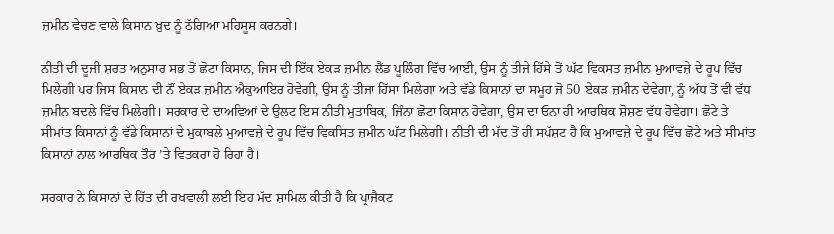ਜ਼ਮੀਨ ਵੇਚਣ ਵਾਲੇ ਕਿਸਾਨ ਖ਼ੁਦ ਨੂੰ ਠੱਗਿਆ ਮਹਿਸੂਸ ਕਰਨਗੇ।

ਨੀਤੀ ਦੀ ਦੂਜੀ ਸ਼ਰਤ ਅਨੁਸਾਰ ਸਭ ਤੋਂ ਛੋਟਾ ਕਿਸਾਨ, ਜਿਸ ਦੀ ਇੱਕ ਏਕੜ ਜ਼ਮੀਨ ਲੈਂਡ ਪੂਲਿੰਗ ਵਿੱਚ ਆਈ, ਉਸ ਨੂੰ ਤੀਜੇ ਹਿੱਸੇ ਤੋਂ ਘੱਟ ਵਿਕਸਤ ਜ਼ਮੀਨ ਮੁਆਵਜ਼ੇ ਦੇ ਰੂਪ ਵਿੱਚ ਮਿਲੇਗੀ ਪਰ ਜਿਸ ਕਿਸਾਨ ਦੀ ਨੌਂ ਏਕੜ ਜ਼ਮੀਨ ਐਕੁਆਇਰ ਹੋਵੇਗੀ, ਉਸ ਨੂੰ ਤੀਜਾ ਹਿੱਸਾ ਮਿਲੇਗਾ ਅਤੇ ਵੱਡੇ ਕਿਸਾਨਾਂ ਦਾ ਸਮੂਹ ਜੋ 50 ਏਕੜ ਜ਼ਮੀਨ ਦੇਵੇਗਾ, ਨੂੰ ਅੱਧ ਤੋਂ ਵੀ ਵੱਧ ਜ਼ਮੀਨ ਬਦਲੇ ਵਿੱਚ ਮਿਲੇਗੀ। ਸਰਕਾਰ ਦੇ ਦਾਅਵਿਆਂ ਦੇ ਉਲਟ ਇਸ ਨੀਤੀ ਮੁਤਾਬਿਕ, ਜਿੰਨਾ ਛੋਟਾ ਕਿਸਾਨ ਹੋਵੇਗਾ, ਉਸ ਦਾ ਓਨਾ ਹੀ ਆਰਥਿਕ ਸ਼ੋਸ਼ਣ ਵੱਧ ਹੋਵੇਗਾ। ਛੋਟੇ ਤੇ ਸੀਮਾਂਤ ਕਿਸਾਨਾਂ ਨੂੰ ਵੱਡੇ ਕਿਸਾਨਾਂ ਦੇ ਮੁਕਾਬਲੇ ਮੁਆਵਜ਼ੇ ਦੇ ਰੂਪ ਵਿੱਚ ਵਿਕਸਿਤ ਜ਼ਮੀਨ ਘੱਟ ਮਿਲੇਗੀ। ਨੀਤੀ ਦੀ ਮੱਦ ਤੋਂ ਹੀ ਸਪੱਸ਼ਟ ਹੈ ਕਿ ਮੁਆਵਜ਼ੇ ਦੇ ਰੂਪ ਵਿੱਚ ਛੋਟੇ ਅਤੇ ਸੀਮਾਂਤ ਕਿਸਾਨਾਂ ਨਾਲ ਆਰਥਿਕ ਤੌਰ ’ਤੇ ਵਿਤਕਰਾ ਹੋ ਰਿਹਾ ਹੈ।

ਸਰਕਾਰ ਨੇ ਕਿਸਾਨਾਂ ਦੇ ਹਿੱਤ ਦੀ ਰਖਵਾਲੀ ਲਈ ਇਹ ਮੱਦ ਸ਼ਾਮਿਲ ਕੀਤੀ ਹੈ ਕਿ ਪ੍ਰਾਜੈਕਟ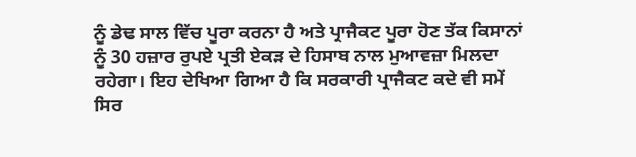ਨੂੰ ਡੇਢ ਸਾਲ ਵਿੱਚ ਪੂਰਾ ਕਰਨਾ ਹੈ ਅਤੇ ਪ੍ਰਾਜੈਕਟ ਪੂਰਾ ਹੋਣ ਤੱਕ ਕਿਸਾਨਾਂ ਨੂੰ 30 ਹਜ਼ਾਰ ਰੁਪਏ ਪ੍ਰਤੀ ਏਕੜ ਦੇ ਹਿਸਾਬ ਨਾਲ ਮੁਆਵਜ਼ਾ ਮਿਲਦਾ ਰਹੇਗਾ। ਇਹ ਦੇਖਿਆ ਗਿਆ ਹੈ ਕਿ ਸਰਕਾਰੀ ਪ੍ਰਾਜੈਕਟ ਕਦੇ ਵੀ ਸਮੇਂ ਸਿਰ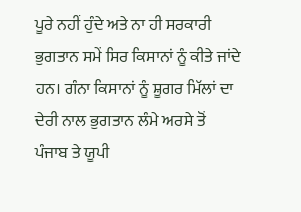ਪੂਰੇ ਨਹੀਂ ਹੁੰਦੇ ਅਤੇ ਨਾ ਹੀ ਸਰਕਾਰੀ ਭੁਗਤਾਨ ਸਮੇਂ ਸਿਰ ਕਿਸਾਨਾਂ ਨੂੰ ਕੀਤੇ ਜਾਂਦੇ ਹਨ। ਗੰਨਾ ਕਿਸਾਨਾਂ ਨੂੰ ਸ਼ੂਗਰ ਮਿੱਲਾਂ ਦਾ ਦੇਰੀ ਨਾਲ ਭੁਗਤਾਨ ਲੰਮੇ ਅਰਸੇ ਤੋਂ ਪੰਜਾਬ ਤੇ ਯੂਪੀ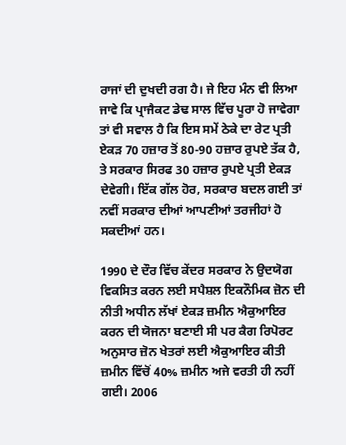ਰਾਜਾਂ ਦੀ ਦੁਖਦੀ ਰਗ ਹੈ। ਜੇ ਇਹ ਮੰਨ ਵੀ ਲਿਆ ਜਾਵੇ ਕਿ ਪ੍ਰਾਜੈਕਟ ਡੇਢ ਸਾਲ ਵਿੱਚ ਪੂਰਾ ਹੋ ਜਾਵੇਗਾ ਤਾਂ ਵੀ ਸਵਾਲ ਹੈ ਕਿ ਇਸ ਸਮੇਂ ਠੇਕੇ ਦਾ ਰੇਟ ਪ੍ਰਤੀ ਏਕੜ 70 ਹਜ਼ਾਰ ਤੋਂ 80-90 ਹਜ਼ਾਰ ਰੁਪਏ ਤੱਕ ਹੈ, ਤੇ ਸਰਕਾਰ ਸਿਰਫ 30 ਹਜ਼ਾਰ ਰੁਪਏ ਪ੍ਰਤੀ ਏਕੜ ਦੇਵੇਗੀ। ਇੱਕ ਗੱਲ ਹੋਰ, ਸਰਕਾਰ ਬਦਲ ਗਈ ਤਾਂ ਨਵੀਂ ਸਰਕਾਰ ਦੀਆਂ ਆਪਣੀਆਂ ਤਰਜੀਹਾਂ ਹੋ ਸਕਦੀਆਂ ਹਨ।

1990 ਦੇ ਦੌਰ ਵਿੱਚ ਕੇਂਦਰ ਸਰਕਾਰ ਨੇ ਉਦਯੋਗ ਵਿਕਸਿਤ ਕਰਨ ਲਈ ਸਪੈਸ਼ਲ ਇਕਨੌਮਿਕ ਜ਼ੋਨ ਦੀ ਨੀਤੀ ਅਧੀਨ ਲੱਖਾਂ ਏਕੜ ਜ਼ਮੀਨ ਐਕੁਆਇਰ ਕਰਨ ਦੀ ਯੋਜਨਾ ਬਣਾਈ ਸੀ ਪਰ ਕੈਗ ਰਿਪੋਰਟ ਅਨੁਸਾਰ ਜ਼ੋਨ ਖੇਤਰਾਂ ਲਈ ਐਕੁਆਇਰ ਕੀਤੀ ਜ਼ਮੀਨ ਵਿੱਚੋਂ 40% ਜ਼ਮੀਨ ਅਜੇ ਵਰਤੀ ਹੀ ਨਹੀਂ ਗਈ। 2006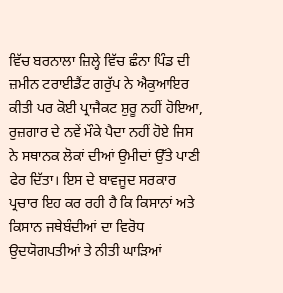ਵਿੱਚ ਬਰਨਾਲਾ ਜ਼ਿਲ੍ਹੇ ਵਿੱਚ ਛੰਨਾ ਪਿੰਡ ਦੀ ਜ਼ਮੀਨ ਟਰਾਈਡੈਂਟ ਗਰੁੱਪ ਨੇ ਐਕੁਆਇਰ ਕੀਤੀ ਪਰ ਕੋਈ ਪ੍ਰਾਜੈਕਟ ਸ਼ੁਰੂ ਨਹੀਂ ਹੋਇਆ, ਰੁਜ਼ਗਾਰ ਦੇ ਨਵੇਂ ਮੌਕੇ ਪੈਦਾ ਨਹੀਂ ਹੋਏ ਜਿਸ ਨੇ ਸਥਾਨਕ ਲੋਕਾਂ ਦੀਆਂ ਉਮੀਦਾਂ ਉੱਤੇ ਪਾਣੀ ਫੇਰ ਦਿੱਤਾ। ਇਸ ਦੇ ਬਾਵਜੂਦ ਸਰਕਾਰ ਪ੍ਰਚਾਰ ਇਹ ਕਰ ਰਹੀ ਹੈ ਕਿ ਕਿਸਾਨਾਂ ਅਤੇ ਕਿਸਾਨ ਜਥੇਬੰਦੀਆਂ ਦਾ ਵਿਰੋਧ ਉਦਯੋਗਪਤੀਆਂ ਤੇ ਨੀਤੀ ਘਾੜਿਆਂ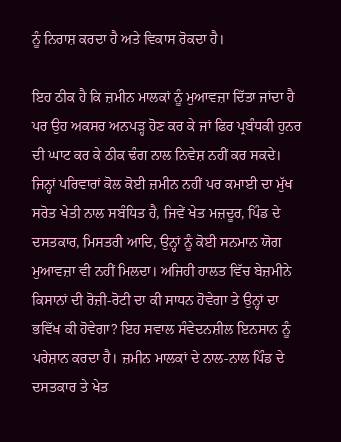ਨੂੰ ਨਿਰਾਸ਼ ਕਰਦਾ ਹੈ ਅਤੇ ਵਿਕਾਸ ਰੋਕਦਾ ਹੈ।

ਇਹ ਠੀਕ ਹੈ ਕਿ ਜ਼ਮੀਨ ਮਾਲਕਾਂ ਨੂੰ ਮੁਆਵਜ਼ਾ ਦਿੱਤਾ ਜਾਂਦਾ ਹੈ ਪਰ ਉਹ ਅਕਸਰ ਅਨਪੜ੍ਹ ਹੋਣ ਕਰ ਕੇ ਜਾਂ ਫਿਰ ਪ੍ਰਬੰਧਕੀ ਹੁਨਰ ਦੀ ਘਾਟ ਕਰ ਕੇ ਠੀਕ ਢੰਗ ਨਾਲ ਨਿਵੇਸ਼ ਨਹੀਂ ਕਰ ਸਕਦੇ। ਜਿਨ੍ਹਾਂ ਪਰਿਵਾਰਾਂ ਕੋਲ ਕੋਈ ਜ਼ਮੀਨ ਨਹੀਂ ਪਰ ਕਮਾਈ ਦਾ ਮੁੱਖ ਸਰੋਤ ਖੇਤੀ ਨਾਲ ਸਬੰਧਿਤ ਹੈ, ਜਿਵੇਂ ਖੇਤ ਮਜ਼ਦੂਰ, ਪਿੰਡ ਦੇ ਦਸਤਕਾਰ, ਮਿਸਤਰੀ ਆਦਿ, ਉਨ੍ਹਾਂ ਨੂੰ ਕੋਈ ਸਨਮਾਨ ਯੋਗ ਮੁਆਵਜ਼ਾ ਵੀ ਨਹੀਂ ਮਿਲਦਾ। ਅਜਿਹੀ ਹਾਲਤ ਵਿੱਚ ਬੇਜ਼ਮੀਨੇ ਕਿਸਾਨਾਂ ਦੀ ਰੋਜ਼ੀ-ਰੋਟੀ ਦਾ ਕੀ ਸਾਧਨ ਹੋਵੇਗਾ ਤੇ ਉਨ੍ਹਾਂ ਦਾ ਭਵਿੱਖ ਕੀ ਹੋਵੇਗਾ? ਇਹ ਸਵਾਲ ਸੰਵੇਦਨਸ਼ੀਲ ਇਨਸਾਨ ਨੂੰ ਪਰੇਸ਼ਾਨ ਕਰਦਾ ਹੈ। ਜ਼ਮੀਨ ਮਾਲਕਾਂ ਦੇ ਨਾਲ-ਨਾਲ ਪਿੰਡ ਦੇ ਦਸਤਕਾਰ ਤੇ ਖੇਤ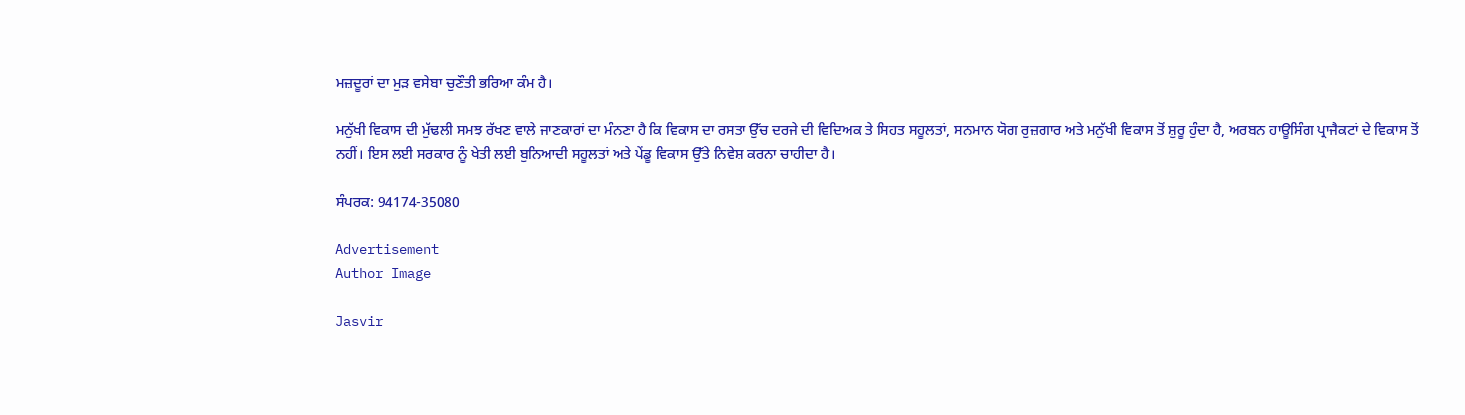ਮਜ਼ਦੂਰਾਂ ਦਾ ਮੁੜ ਵਸੇਬਾ ਚੁਣੌਤੀ ਭਰਿਆ ਕੰਮ ਹੈ।

ਮਨੁੱਖੀ ਵਿਕਾਸ ਦੀ ਮੁੱਢਲੀ ਸਮਝ ਰੱਖਣ ਵਾਲੇ ਜਾਣਕਾਰਾਂ ਦਾ ਮੰਨਣਾ ਹੈ ਕਿ ਵਿਕਾਸ ਦਾ ਰਸਤਾ ਉੱਚ ਦਰਜੇ ਦੀ ਵਿਦਿਅਕ ਤੇ ਸਿਹਤ ਸਹੂਲਤਾਂ, ਸਨਮਾਨ ਯੋਗ ਰੁਜ਼ਗਾਰ ਅਤੇ ਮਨੁੱਖੀ ਵਿਕਾਸ ਤੋਂ ਸ਼ੁਰੂ ਹੁੰਦਾ ਹੈ, ਅਰਬਨ ਹਾਊਸਿੰਗ ਪ੍ਰਾਜੈਕਟਾਂ ਦੇ ਵਿਕਾਸ ਤੋਂ ਨਹੀਂ। ਇਸ ਲਈ ਸਰਕਾਰ ਨੂੰ ਖੇਤੀ ਲਈ ਬੁਨਿਆਦੀ ਸਹੂਲਤਾਂ ਅਤੇ ਪੇਂਡੂ ਵਿਕਾਸ ਉੱਤੇ ਨਿਵੇਸ਼ ਕਰਨਾ ਚਾਹੀਦਾ ਹੈ।

ਸੰਪਰਕ: 94174-35080

Advertisement
Author Image

Jasvir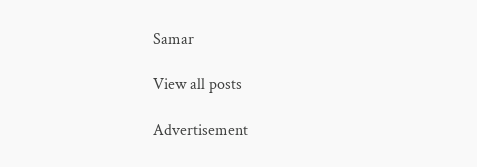Samar

View all posts

Advertisement